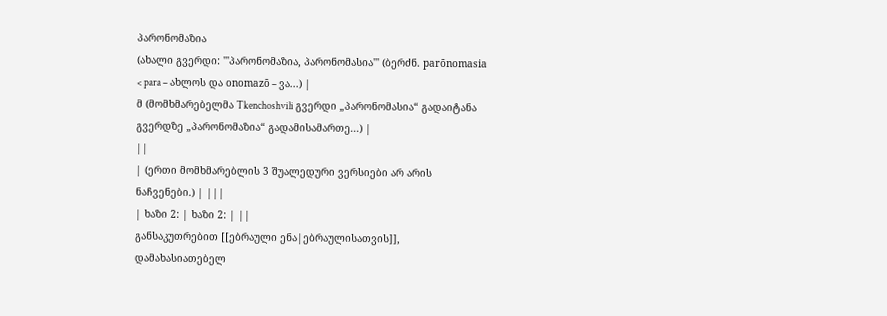პარონომაზია
(ახალი გვერდი: '''პარონომაზია, პარონომასია''' (ბერძნ. parōnomasia < para – ახლოს და onomazō – ვა...) |
მ (მომხმარებელმა Tkenchoshvili გვერდი „პარონომასია“ გადაიტანა გვერდზე „პარონომაზია“ გადამისამართე...) |
||
| (ერთი მომხმარებლის 3 შუალედური ვერსიები არ არის ნაჩვენები.) | |||
| ხაზი 2: | ხაზი 2: | ||
განსაკუთრებით [[ებრაული ენა|ებრაულისათვის]], დამახასიათებელ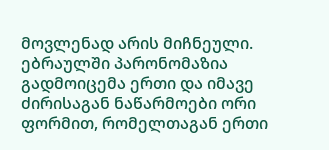მოვლენად არის მიჩნეული. ებრაულში პარონომაზია გადმოიცემა ერთი და იმავე ძირისაგან ნაწარმოები ორი ფორმით, რომელთაგან ერთი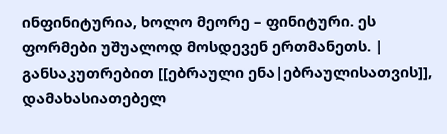ინფინიტურია, ხოლო მეორე – ფინიტური. ეს ფორმები უშუალოდ მოსდევენ ერთმანეთს. | განსაკუთრებით [[ებრაული ენა|ებრაულისათვის]], დამახასიათებელ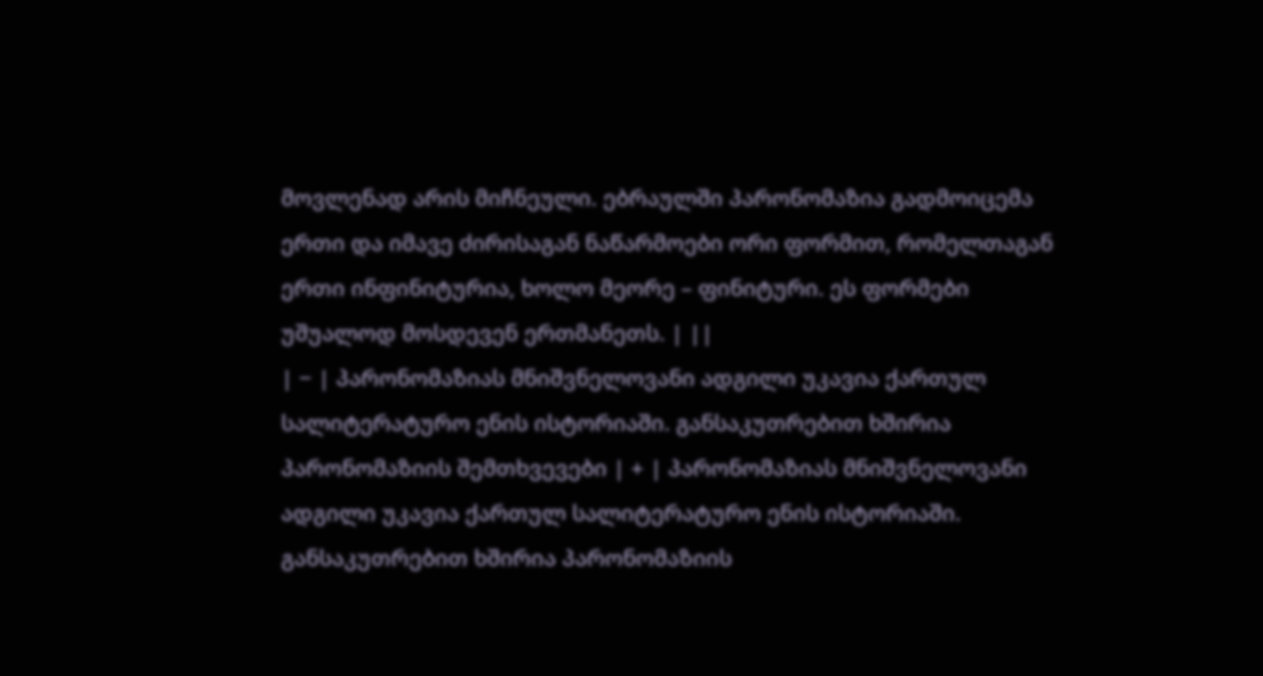მოვლენად არის მიჩნეული. ებრაულში პარონომაზია გადმოიცემა ერთი და იმავე ძირისაგან ნაწარმოები ორი ფორმით, რომელთაგან ერთი ინფინიტურია, ხოლო მეორე – ფინიტური. ეს ფორმები უშუალოდ მოსდევენ ერთმანეთს. | ||
| − | პარონომაზიას მნიშვნელოვანი ადგილი უკავია ქართულ სალიტერატურო ენის ისტორიაში. განსაკუთრებით ხშირია პარონომაზიის შემთხვევები | + | პარონომაზიას მნიშვნელოვანი ადგილი უკავია ქართულ სალიტერატურო ენის ისტორიაში. განსაკუთრებით ხშირია პარონომაზიის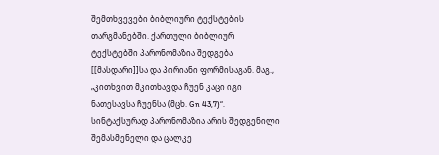შემთხვევები ბიბლიური ტექსტების თარგმანებში. ქართული ბიბლიურ ტექსტებში პარონომაზია შედგება [[მასდარი]]სა და პირიანი ფორმისაგან. მაგ., „კითხვით მკითხავდა ჩუენ კაცი იგი ნათესავსა ჩუენსა (მცხ. Gn 43,7)“. სინტაქსურად პარონომაზია არის შედგენილი შემასმენელი და ცალკე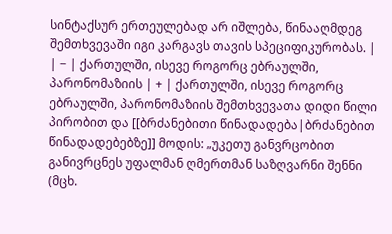სინტაქსურ ერთეულებად არ იშლება, წინააღმდეგ შემთხვევაში იგი კარგავს თავის სპეციფიკურობას. |
| − | ქართულში, ისევე როგორც ებრაულში, პარონომაზიის | + | ქართულში, ისევე როგორც ებრაულში, პარონომაზიის შემთხვევათა დიდი წილი პირობით და [[ბრძანებითი წინადადება|ბრძანებით წინადადებებზე]] მოდის: „უკეთუ განვრცობით განივრცნეს უფალმან ღმერთმან საზღვარნი შენნი (მცხ.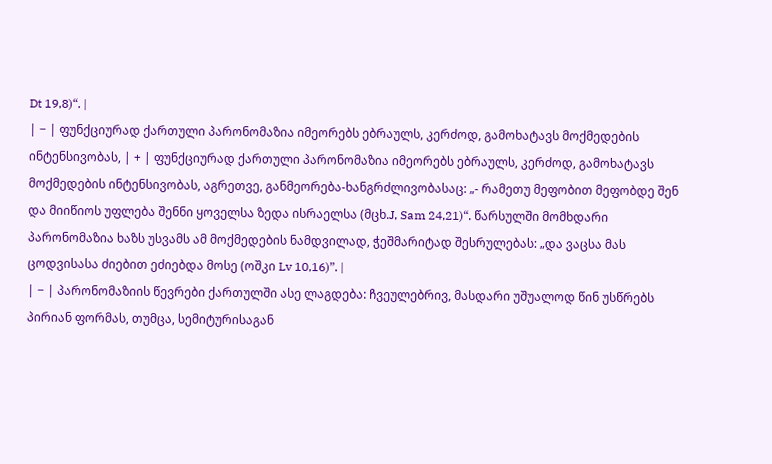Dt 19,8)“. |
| − | ფუნქციურად ქართული პარონომაზია იმეორებს ებრაულს, კერძოდ, გამოხატავს მოქმედების ინტენსივობას, | + | ფუნქციურად ქართული პარონომაზია იმეორებს ებრაულს, კერძოდ, გამოხატავს მოქმედების ინტენსივობას, აგრეთვე, განმეორება-ხანგრძლივობასაც: „- რამეთუ მეფობით მეფობდე შენ და მიიწიოს უფლება შენნი ყოველსა ზედა ისრაელსა (მცხ.J, Sam 24,21)“. წარსულში მომხდარი პარონომაზია ხაზს უსვამს ამ მოქმედების ნამდვილად, ჭეშმარიტად შესრულებას: „და ვაცსა მას ცოდვისასა ძიებით ეძიებდა მოსე (ოშკი Lv 10,16)”. |
| − | პარონომაზიის წევრები ქართულში ასე ლაგდება: ჩვეულებრივ, მასდარი უშუალოდ წინ უსწრებს პირიან ფორმას, თუმცა, სემიტურისაგან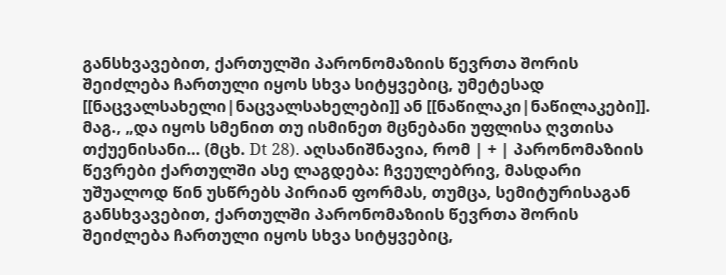განსხვავებით, ქართულში პარონომაზიის წევრთა შორის შეიძლება ჩართული იყოს სხვა სიტყვებიც, უმეტესად [[ნაცვალსახელი|ნაცვალსახელები]] ან [[ნაწილაკი|ნაწილაკები]]. მაგ., „და იყოს სმენით თუ ისმინეთ მცნებანი უფლისა ღვთისა თქუენისანი… (მცხ. Dt 28). აღსანიშნავია, რომ | + | პარონომაზიის წევრები ქართულში ასე ლაგდება: ჩვეულებრივ, მასდარი უშუალოდ წინ უსწრებს პირიან ფორმას, თუმცა, სემიტურისაგან განსხვავებით, ქართულში პარონომაზიის წევრთა შორის შეიძლება ჩართული იყოს სხვა სიტყვებიც,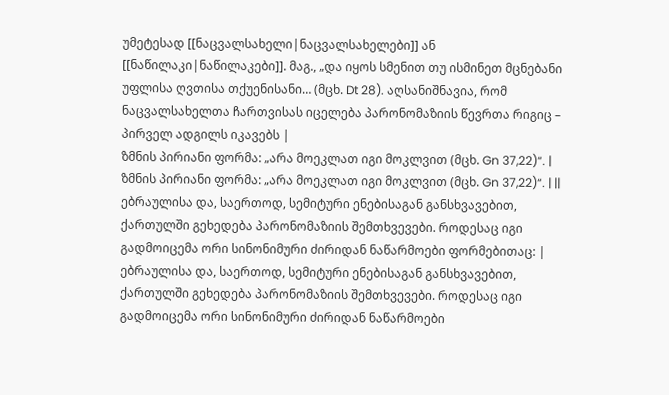უმეტესად [[ნაცვალსახელი|ნაცვალსახელები]] ან [[ნაწილაკი|ნაწილაკები]]. მაგ., „და იყოს სმენით თუ ისმინეთ მცნებანი უფლისა ღვთისა თქუენისანი… (მცხ. Dt 28). აღსანიშნავია, რომ ნაცვალსახელთა ჩართვისას იცელება პარონომაზიის წევრთა რიგიც – პირველ ადგილს იკავებს |
ზმნის პირიანი ფორმა: „არა მოეკლათ იგი მოკლვით (მცხ. Gn 37,22)“. | ზმნის პირიანი ფორმა: „არა მოეკლათ იგი მოკლვით (მცხ. Gn 37,22)“. | ||
ებრაულისა და, საერთოდ, სემიტური ენებისაგან განსხვავებით, ქართულში გეხედება პარონომაზიის შემთხვევები. როდესაც იგი გადმოიცემა ორი სინონიმური ძირიდან ნაწარმოები ფორმებითაც: | ებრაულისა და, საერთოდ, სემიტური ენებისაგან განსხვავებით, ქართულში გეხედება პარონომაზიის შემთხვევები. როდესაც იგი გადმოიცემა ორი სინონიმური ძირიდან ნაწარმოები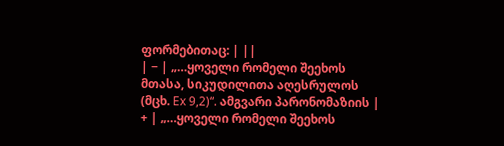ფორმებითაც: | ||
| − | „…ყოველი რომელი შეეხოს მთასა, სიკუდილითა აღესრულოს (მცხ. Ex 9,2)“. ამგვარი პარონომაზიის | + | „…ყოველი რომელი შეეხოს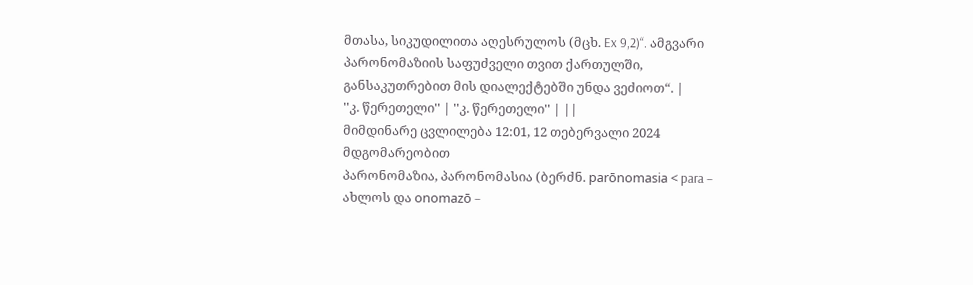მთასა, სიკუდილითა აღესრულოს (მცხ. Ex 9,2)“. ამგვარი პარონომაზიის საფუძველი თვით ქართულში, განსაკუთრებით მის დიალექტებში უნდა ვეძიოთ“. |
''კ. წერეთელი'' | ''კ. წერეთელი'' | ||
მიმდინარე ცვლილება 12:01, 12 თებერვალი 2024 მდგომარეობით
პარონომაზია, პარონომასია (ბერძნ. parōnomasia < para – ახლოს და onomazō –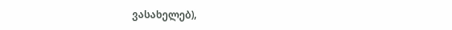ვასახელებ),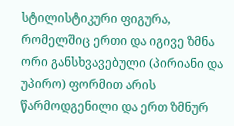სტილისტიკური ფიგურა, რომელშიც ერთი და იგივე ზმნა ორი განსხვავებული (პირიანი და უპირო) ფორმით არის წარმოდგენილი და ერთ ზმნურ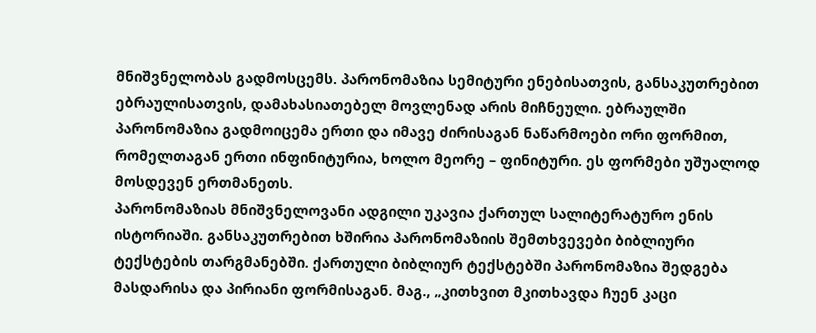მნიშვნელობას გადმოსცემს. პარონომაზია სემიტური ენებისათვის, განსაკუთრებით ებრაულისათვის, დამახასიათებელ მოვლენად არის მიჩნეული. ებრაულში პარონომაზია გადმოიცემა ერთი და იმავე ძირისაგან ნაწარმოები ორი ფორმით, რომელთაგან ერთი ინფინიტურია, ხოლო მეორე – ფინიტური. ეს ფორმები უშუალოდ მოსდევენ ერთმანეთს.
პარონომაზიას მნიშვნელოვანი ადგილი უკავია ქართულ სალიტერატურო ენის ისტორიაში. განსაკუთრებით ხშირია პარონომაზიის შემთხვევები ბიბლიური ტექსტების თარგმანებში. ქართული ბიბლიურ ტექსტებში პარონომაზია შედგება მასდარისა და პირიანი ფორმისაგან. მაგ., „კითხვით მკითხავდა ჩუენ კაცი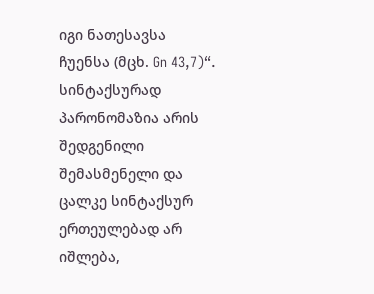იგი ნათესავსა ჩუენსა (მცხ. Gn 43,7)“. სინტაქსურად პარონომაზია არის შედგენილი შემასმენელი და ცალკე სინტაქსურ ერთეულებად არ იშლება,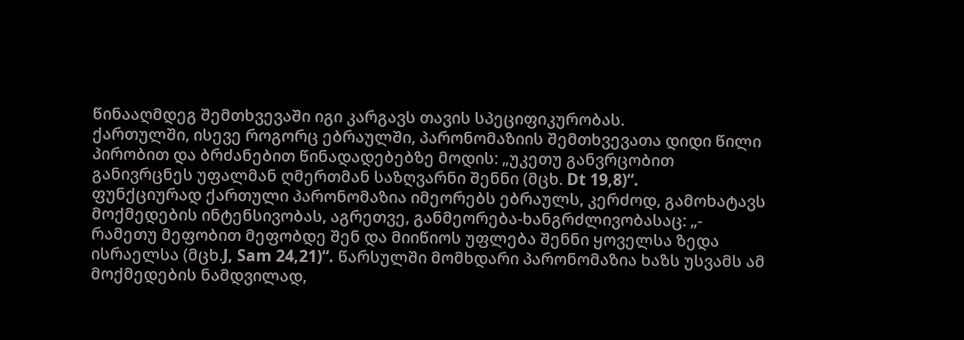წინააღმდეგ შემთხვევაში იგი კარგავს თავის სპეციფიკურობას.
ქართულში, ისევე როგორც ებრაულში, პარონომაზიის შემთხვევათა დიდი წილი პირობით და ბრძანებით წინადადებებზე მოდის: „უკეთუ განვრცობით განივრცნეს უფალმან ღმერთმან საზღვარნი შენნი (მცხ. Dt 19,8)“.
ფუნქციურად ქართული პარონომაზია იმეორებს ებრაულს, კერძოდ, გამოხატავს მოქმედების ინტენსივობას, აგრეთვე, განმეორება-ხანგრძლივობასაც: „- რამეთუ მეფობით მეფობდე შენ და მიიწიოს უფლება შენნი ყოველსა ზედა ისრაელსა (მცხ.J, Sam 24,21)“. წარსულში მომხდარი პარონომაზია ხაზს უსვამს ამ მოქმედების ნამდვილად,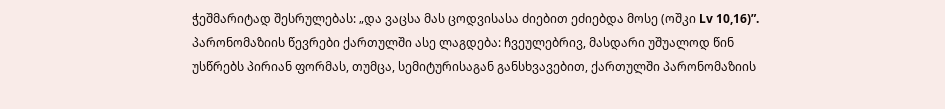ჭეშმარიტად შესრულებას: „და ვაცსა მას ცოდვისასა ძიებით ეძიებდა მოსე (ოშკი Lv 10,16)”.
პარონომაზიის წევრები ქართულში ასე ლაგდება: ჩვეულებრივ, მასდარი უშუალოდ წინ უსწრებს პირიან ფორმას, თუმცა, სემიტურისაგან განსხვავებით, ქართულში პარონომაზიის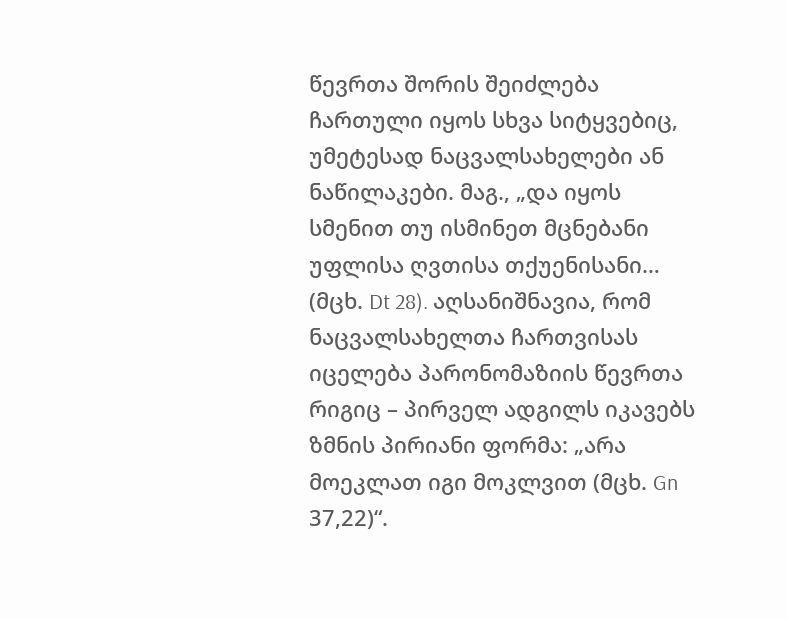წევრთა შორის შეიძლება ჩართული იყოს სხვა სიტყვებიც, უმეტესად ნაცვალსახელები ან ნაწილაკები. მაგ., „და იყოს სმენით თუ ისმინეთ მცნებანი უფლისა ღვთისა თქუენისანი… (მცხ. Dt 28). აღსანიშნავია, რომ ნაცვალსახელთა ჩართვისას იცელება პარონომაზიის წევრთა რიგიც – პირველ ადგილს იკავებს ზმნის პირიანი ფორმა: „არა მოეკლათ იგი მოკლვით (მცხ. Gn 37,22)“.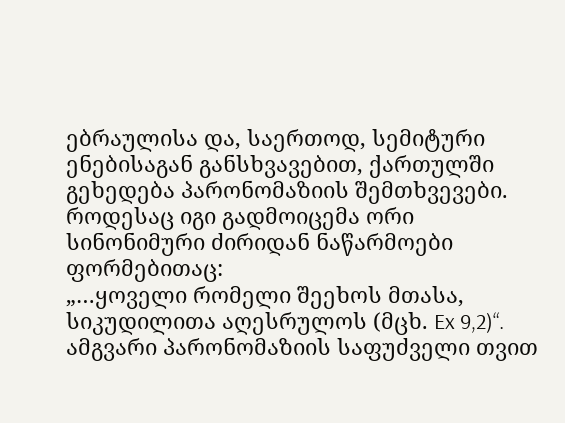ებრაულისა და, საერთოდ, სემიტური ენებისაგან განსხვავებით, ქართულში გეხედება პარონომაზიის შემთხვევები. როდესაც იგი გადმოიცემა ორი სინონიმური ძირიდან ნაწარმოები ფორმებითაც:
„…ყოველი რომელი შეეხოს მთასა, სიკუდილითა აღესრულოს (მცხ. Ex 9,2)“. ამგვარი პარონომაზიის საფუძველი თვით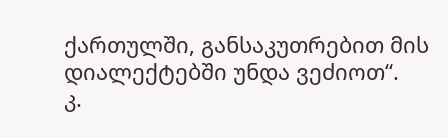ქართულში, განსაკუთრებით მის დიალექტებში უნდა ვეძიოთ“.
კ.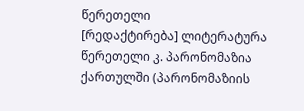წერეთელი
[რედაქტირება] ლიტერატურა
წერეთელი კ. პარონომაზია ქართულში (პარონომაზიის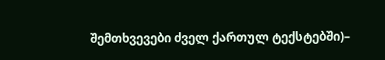შემთხვევები ძველ ქართულ ტექსტებში)–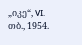„იკე“, VI. თბ., 1954.